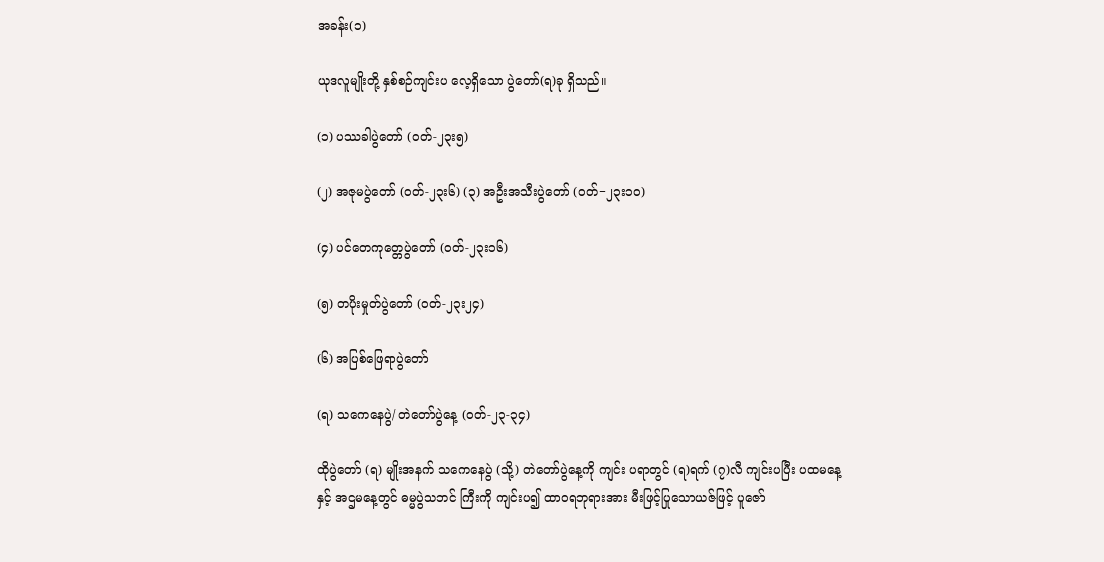အခန်း(၁)

ယုဒလူမျိုးတို့ နှစ်စဉ်ကျင်းပ လေ့ရှိသော ပွဲတော်(ရ)ခု ရှိသည်။

(၁) ပဿခါပွဲတော် (ဝတ်-၂၃း၅)

(၂) အဇုမပွဲတော် (ဝတ်-၂၃း၆) (၃) အဦးအသီးပွဲတော် (ဝတ်−၂၃း၁ဝ)

(၄) ပင်တေကုတ္တေပွဲတော် (ဝတ်-၂၃း၁၆)

(၅) တပိုးမှုတ်ပွဲတော် (ဝတ်-၂၃း၂၄)

(၆) အပြစ်ဖြေရာပွဲတော်

(ရ) သကေနေပွဲ/ တဲတော်ပွဲနေ့ (ဝတ်-၂၃-၃၄)

ထိုပွဲတော် (ရ) မျိုးအနက် သကေနေပွဲ (သို့) တဲတော်ပွဲနေ့ကို ကျင်း ပရာတွင် (ရ)ရက် (၇)လီ ကျင်းပပြီး ပထမနေ့နှင့် အဌမနေ့တွင် ဓမ္မပွဲသဘင် ကြီးကို ကျင်းပ၍ ထာဝရဘုရားအား မီးဖြင့်ပြုသောယဇ်ဖြင့် ပူဇော်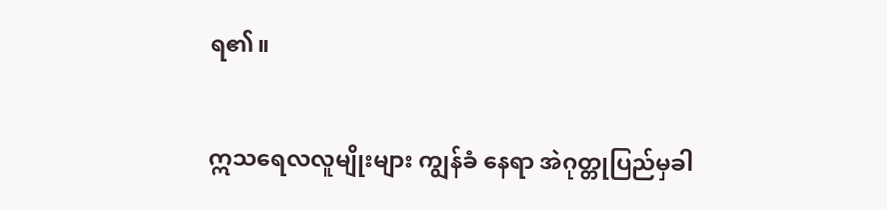ရ၏။

ဣသရေလလူမျိုးများ ကျွန်ခံ နေရာ အဲဂုတ္တုပြည်မှခါ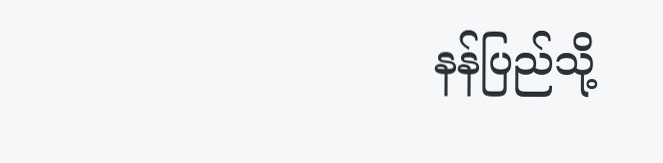နန်ပြည်သို့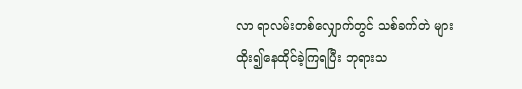လာ ရာလမ်းတစ်လျှောက်တွင် သစ်ခက်တဲ များထိုး၍နေထိုင်ခဲ့ကြရပြီး ဘုရားသ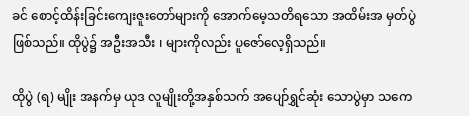ခင် စောင့်ထိန်းခြင်းကျေးဇူးတော်များကို အောက်မေ့သတိရသော အထိမ်းအ မှတ်ပွဲ ဖြစ်သည်။ ထိုပွဲ၌ အဦးအသီး ၊ များကိုလည်း ပူဇော်လေ့ရှိသည်။

ထိုပွဲ (ရ) မျိုး အနက်မှ ယုဒ လူမျိုးတို့အနှစ်သက် အပျော်ရွှင်ဆုံး သောပွဲမှာ သကေ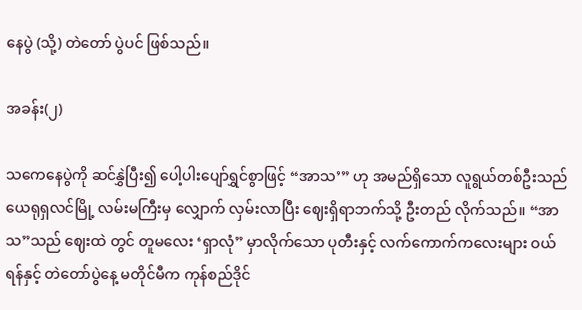နေပွဲ (သို့) တဲတော် ပွဲပင် ဖြစ်သည်။

အခန်း(၂)

သကေနေပွဲကို ဆင်နွှဲပြီး၍ ပေါ့ပါးပျော်ရွှင်စွာဖြင့် “အာသ’” ဟု အမည်ရှိသော လူရွယ်တစ်ဦးသည် ယေရုရှလင်မြို့ လမ်းမကြီးမှ လျှောက် လှမ်းလာပြီး ဈေးရှိရာဘက်သို့ ဦးတည် လိုက်သည်။ “အာသ”သည် ဈေးထဲ တွင် တူမလေး ‘ရှာလုံ” မှာလိုက်သော ပုတီးနှင့် လက်ကောက်ကလေးများ ဝယ်ရန်နှင့် တဲတော်ပွဲနေ့ မတိုင်မီက ကုန်စည်ဒိုင်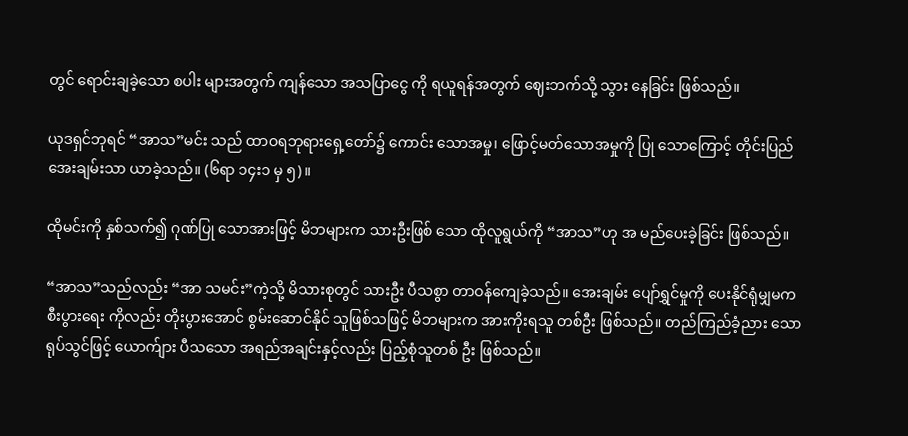တွင် ရောင်းချခဲ့သော စပါး များအတွက် ကျန်သော အသပြာငွေ ကို ရယူရန်အတွက် ဈေးဘက်သို့ သွား နေခြင်း ဖြစ်သည်။

ယုဒရှင်ဘုရင် “အာသ”မင်း သည် ထာဝရဘုရားရှေ့တော်၌ ကောင်း သောအမှု၊ ဖြောင့်မတ်သောအမှုကို ပြု သောကြောင့် တိုင်းပြည်အေးချမ်းသာ ယာခဲ့သည်။ (၆ရာ ၁၄း၁ မှ ၅)။

ထိုမင်းကို နှစ်သက်၍ ဂုဏ်ပြု သောအားဖြင့် မိဘများက သားဦးဖြစ် သော ထိုလူရွယ်ကို “အာသ”ဟု အ မည်ပေးခဲ့ခြင်း ဖြစ်သည်။

“အာသ”သည်လည်း “အာ သမင်း”ကဲ့သို့ မိသားစုတွင် သားဦး ပီသစွာ တာဝန်ကျေခဲ့သည်။ အေးချမ်း ပျော်ရွှင်မှုကို ပေးနိုင်ရုံမျှမက စီးပွားရေး ကိုလည်း တိုးပွားအောင် စွမ်းဆောင်နိုင် သူဖြစ်သဖြင့် မိဘများက အားကိုးရသူ တစ်ဦး ဖြစ်သည်။ တည်ကြည်ခံ့ညား သောရုပ်သွင်ဖြင့် ယောက်ျား ပီသသော အရည်အချင်းနှင့်လည်း ပြည့်စုံသူတစ် ဦး ဖြစ်သည်။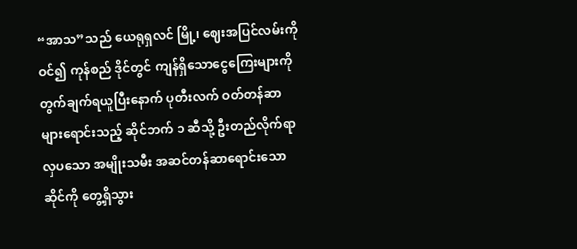“အာသ”သည် ယေရုရှလင် မြို့၊ ဈေးအပြင်လမ်းကိုဝင်၍ ကုန်စည် ဒိုင်တွင် ကျန်ရှိသောငွေကြေးများကို တွက်ချက်ရယူပြီးနောက် ပုတီးလက် ဝတ်တန်ဆာများရောင်းသည့် ဆိုင်ဘက် ၁ ဆီသို့ ဦးတည်လိုက်ရာ လှပသော အမျိုးသမီး အဆင်တန်ဆာရောင်းသော ဆိုင်ကို တွေ့ရှိသွား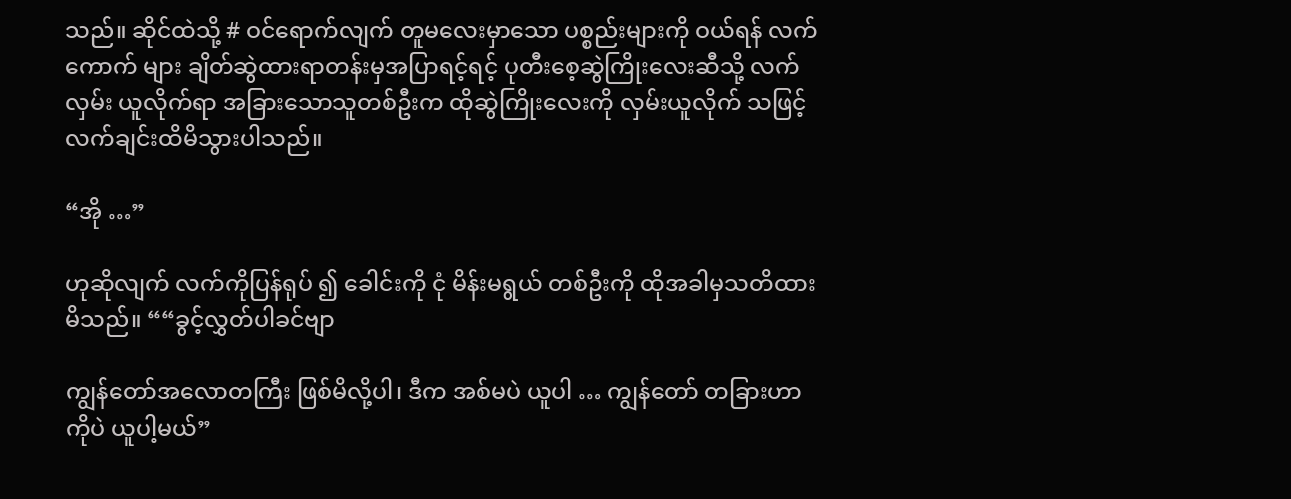သည်။ ဆိုင်ထဲသို့ # ဝင်ရောက်လျက် တူမလေးမှာသော ပစ္စည်းများကို ဝယ်ရန် လက်ကောက် များ ချိတ်ဆွဲထားရာတန်းမှအပြာရင့်ရင့် ပုတီးစေ့ဆွဲကြိုးလေးဆီသို့ လက်လှမ်း ယူလိုက်ရာ အခြားသောသူတစ်ဦးက ထိုဆွဲကြိုးလေးကို လှမ်းယူလိုက် သဖြင့် လက်ချင်းထိမိသွားပါသည်။

“အို …”

ဟုဆိုလျက် လက်ကိုပြန်ရုပ် ၍ ခေါင်းကို ငုံ မိန်းမရွယ် တစ်ဦးကို ထိုအခါမှသတိထားမိသည်။ ““ခွင့်လွှတ်ပါခင်ဗျာ

ကျွန်တော်အလောတကြီး ဖြစ်မိလို့ပါ၊ ဒီက အစ်မပဲ ယူပါ … ကျွန်တော် တခြားဟာကိုပဲ ယူပါ့မယ်”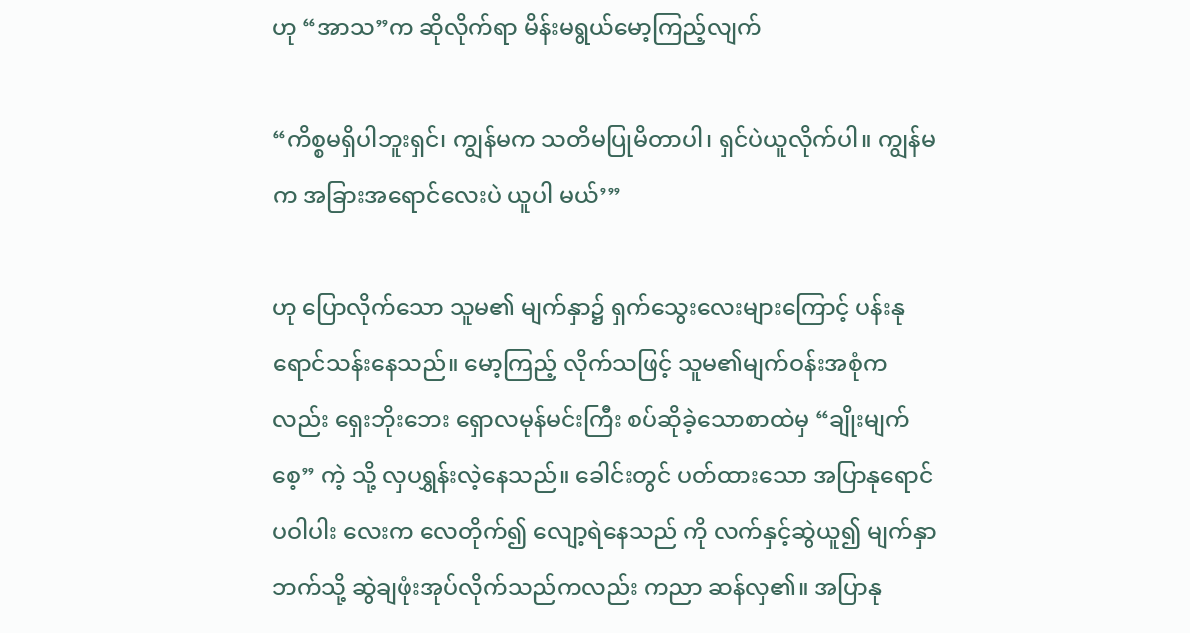ဟု “အာသ”က ဆိုလိုက်ရာ မိန်းမရွယ်မော့ကြည့်လျက်

“ကိစ္စမရှိပါဘူးရှင်၊ ကျွန်မက သတိမပြုမိတာပါ၊ ရှင်ပဲယူလိုက်ပါ။ ကျွန်မက အခြားအရောင်လေးပဲ ယူပါ မယ်’”

ဟု ပြောလိုက်သော သူမ၏ မျက်နှာ၌ ရှက်သွေးလေးများကြောင့် ပန်းနုရောင်သန်းနေသည်။ မော့ကြည့် လိုက်သဖြင့် သူမ၏မျက်ဝန်းအစုံက လည်း ရှေးဘိုးဘေး ရှောလမုန်မင်းကြီး စပ်ဆိုခဲ့သောစာထဲမှ “ချိုးမျက်စေ့” ကဲ့ သို့ လှပရွှန်းလဲ့နေသည်။ ခေါင်းတွင် ပတ်ထားသော အပြာနုရောင် ပဝါပါး လေးက လေတိုက်၍ လျော့ရဲနေသည် ကို လက်နှင့်ဆွဲယူ၍ မျက်နှာဘက်သို့ ဆွဲချဖုံးအုပ်လိုက်သည်ကလည်း ကညာ ဆန်လှ၏။ အပြာနု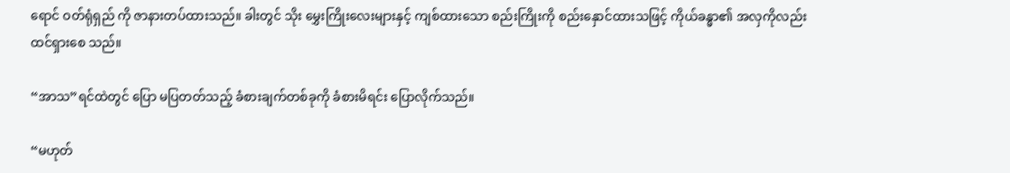ရောင် ဝတ်ရုံရှည် ကို ဇာနားတပ်ထားသည်။ ခါးတွင် သိုး မွှေးကြိုးလေးများနှင့် ကျစ်ထားသော စည်းကြိုးကို စည်းနှောင်ထားသဖြင့် ကိုယ်ခန္ဓာ၏ အလှကိုလည်း ထင်ရှားစေ သည်။

“အာသ”ရင်ထဲတွင် ပြော မပြတတ်သည့် ခံစားချက်တစ်ခုကို ခံစားမိရင်း ပြောလိုက်သည်။

“မဟုတ်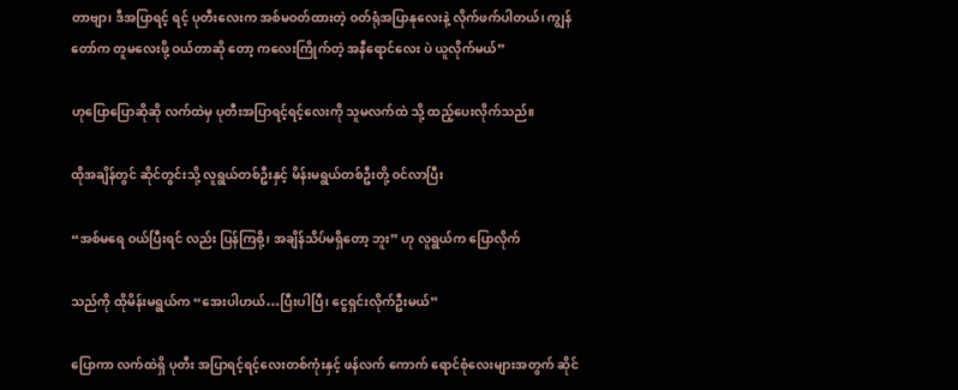တာဗျာ၊ ဒီအပြာရင့် ရင့် ပုတီးလေးက အစ်မဝတ်ထားတဲ့ ဝတ်ရုံအပြာနုလေးနဲ့ လိုက်ဖက်ပါတယ်၊ ကျွန်တော်က တူမလေးဖို့ ဝယ်တာဆို တော့ ကလေးကြိုက်တဲ့ အနီရောင်လေး ပဲ ယူလိုက်မယ်”

ဟုပြောပြောဆိုဆို လက်ထဲမှ ပုတီးအပြာရင့်ရင့်လေးကို သူမလက်ထဲ သို့ ထည့်ပေးလိုက်သည်။

ထိုအချိန်တွင် ဆိုင်တွင်းသို့ လူရွယ်တစ်ဦးနှင့် မိန်းမရွယ်တစ်ဦးတို့ ဝင်လာပြီး

“အစ်မရေ ဝယ်ပြီးရင် လည်း ပြန်ကြစို့၊ အချိန်သိပ်မရှိတော့ ဘူး” ဟု လူရွယ်က ပြောလိုက်

သည်ကို ထိုမိန်းမရွယ်က “အေးပါဟယ်…ပြီးပါပြီ၊ ငွေရှင်းလိုက်ဦးမယ်”

ပြောကာ လက်ထဲရှိ ပုတီး အပြာရင့်ရင့်လေးတစ်ကုံးနှင့် ဖန်လက် ကောက် ရောင်စုံလေးများအတွက် ဆိုင်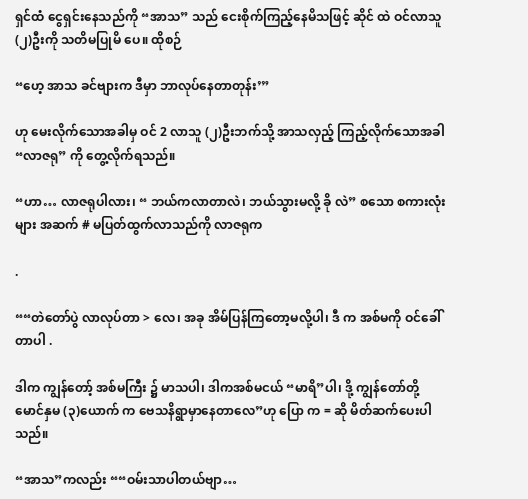ရှင်ထံ ငွေရှင်းနေသည်ကို “အာသ” သည် ငေးစိုက်ကြည့်နေမိသဖြင့် ဆိုင် ထဲ ဝင်လာသူ (၂)ဦးကို သတိမပြုမိ ပေ။ ထိုစဉ်

“ဟေ့ အာသ ခင်ဗျားက ဒီမှာ ဘာလုပ်နေတာတုန်း’”

ဟု မေးလိုက်သောအခါမှ ဝင် 2 လာသူ (၂)ဦးဘက်သို့ အာသလှည့် ကြည့်လိုက်သောအခါ “လာဇရု” ကို တွေ့လိုက်ရသည်။

“ဟာ… လာဇရုပါလား၊ “ ဘယ်ကလာတာလဲ၊ ဘယ်သွားမလို့ ခို လဲ” စသော စကားလုံးများ အဆက် # မပြတ်ထွက်လာသည်ကို လာဇရုက

.

““တဲတော်ပွဲ လာလုပ်တာ > လေ၊ အခု အိမ်ပြန်ကြတော့မလို့ပါ၊ ဒီ က အစ်မကို ဝင်ခေါ်တာပါ .

ဒါက ကျွန်တော့် အစ်မကြီး ၌ မာသပါ၊ ဒါကအစ်မငယ် “မာရိ”ပါ၊ ဒို့ ကျွန်တော်တို့ မောင်နှမ (၃)ယောက် က ဗေသနိရွာမှာနေတာလေ”ဟု ပြော က = ဆို မိတ်ဆက်ပေးပါသည်။

“အာသ”ကလည်း ““ဝမ်းသာပါတယ်ဗျာ…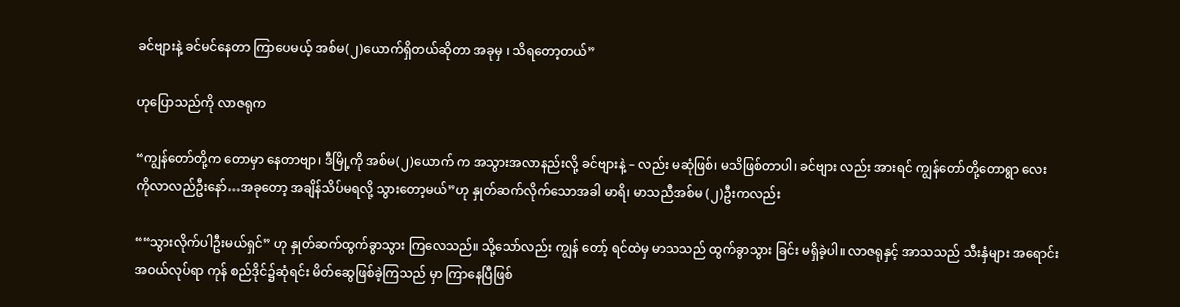ခင်ဗျားနဲ့ ခင်မင်နေတာ ကြာပေမယ့် အစ်မ(၂)ယောက်ရှိတယ်ဆိုတာ အခုမှ ၊ သိရတော့တယ်”

ဟုပြောသည်ကို လာဇရုက

“ကျွန်တော်တို့က တောမှာ နေတာဗျာ၊ ဒီမြို့ကို အစ်မ(၂)ယောက် က အသွားအလာနည်းလို့ ခင်ဗျားနဲ့ – လည်း မဆုံဖြစ်၊ မသိဖြစ်တာပါ၊ ခင်ဗျား လည်း အားရင် ကျွန်တော်တို့တောရွာ လေးကိုလာလည်ဦးနော်…အခုတော့ အချိန်သိပ်မရလို့ သွားတော့မယ်”ဟု နှုတ်ဆက်လိုက်သောအခါ မာရိ၊ မာသညီအစ်မ (၂)ဦးကလည်း

““သွားလိုက်ပါဦးမယ်ရှင်” ဟု နှုတ်ဆက်ထွက်ခွာသွား ကြလေသည်။ သို့သော်လည်း ကျွန် တော့် ရင်ထဲမှ မာသသည် ထွက်ခွာသွား ခြင်း မရှိခဲ့ပါ။ လာဇရုနှင့် အာသသည် သီးနှံများ အရောင်းအဝယ်လုပ်ရာ ကုန် စည်ဒိုင်၌ဆုံရင်း မိတ်ဆွေဖြစ်ခဲ့ကြသည် မှာ ကြာနေပြီဖြစ်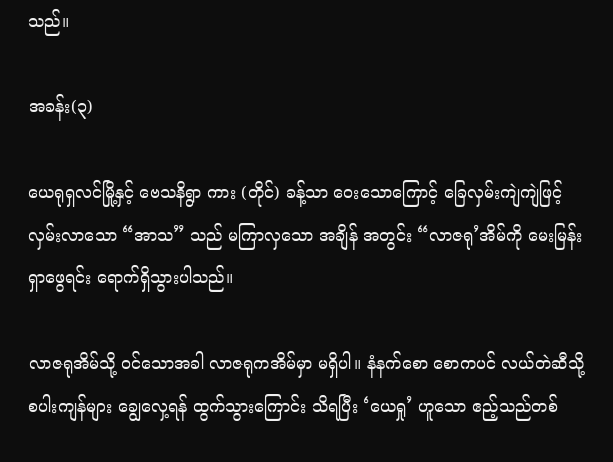သည်။

အခန်း(၃)

ယေရုရှလင်မြို့နှင့် ဗေသနိရွာ ကား (တိုင်) ခန့်သာ ဝေးသောကြောင့် ခြေလှမ်းကျဲကျဲဖြင့် လှမ်းလာသော “အာသ” သည် မကြာလှသော အချိန် အတွင်း “လာဇရု’အိမ်ကို မေးမြန်း ရှာဖွေရင်း ရောက်ရှိသွားပါသည်။

လာဇရုအိမ်သို့ ဝင်သောအခါ လာဇရုကအိမ်မှာ မရှိပါ။ နံနက်စော စောကပင် လယ်တဲဆီသို့ စပါးကျန်များ ချွေလှေ့ရန် ထွက်သွားကြောင်း သိရပြီး ‘ယေရှု’ ဟူသော ဧည့်သည်တစ်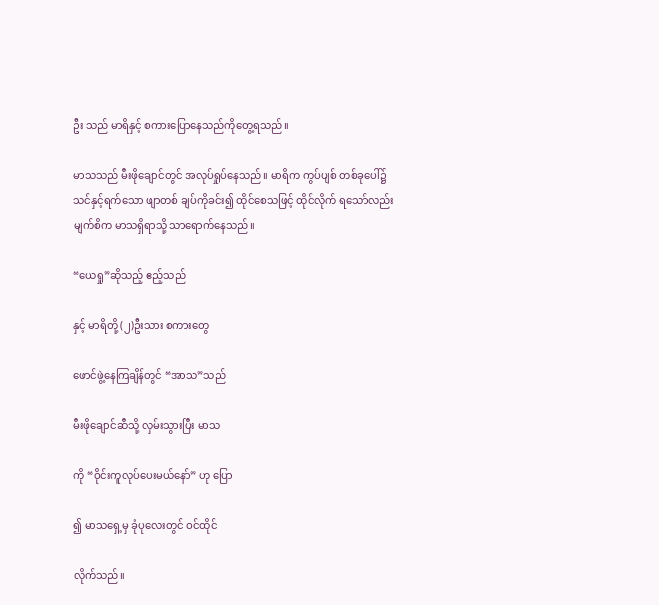ဦး သည် မာရိနှင့် စကားပြောနေသည်ကိုတွေ့ရသည်။

မာသသည် မီးဖိုချောင်တွင် အလုပ်ရှုပ်နေသည်။ မာရိက ကွပ်ပျစ် တစ်ခုပေါ်၌ သင်နှင့်ရက်သော ဖျာတစ် ချပ်ကိုခင်း၍ ထိုင်စေသဖြင့် ထိုင်လိုက် ရသော်လည်း မျက်စိက မာသရှိရာသို့ သာရောက်နေသည်။

“ယေရှု”ဆိုသည့် ဧည့်သည်

နှင့် မာရိတို့ (၂)ဦးသား စကားတွေ

ဖောင်ဖွဲ့နေကြချိန်တွင် “အာသ”သည်

မီးဖိုချောင်ဆီသို့ လှမ်းသွားပြီး မာသ

ကို “ဝိုင်းကူလုပ်ပေးမယ်နော်” ဟု ပြော

၍ မာသရှေ့မှ ခုံပုလေးတွင် ဝင်ထိုင်

လိုက်သည်။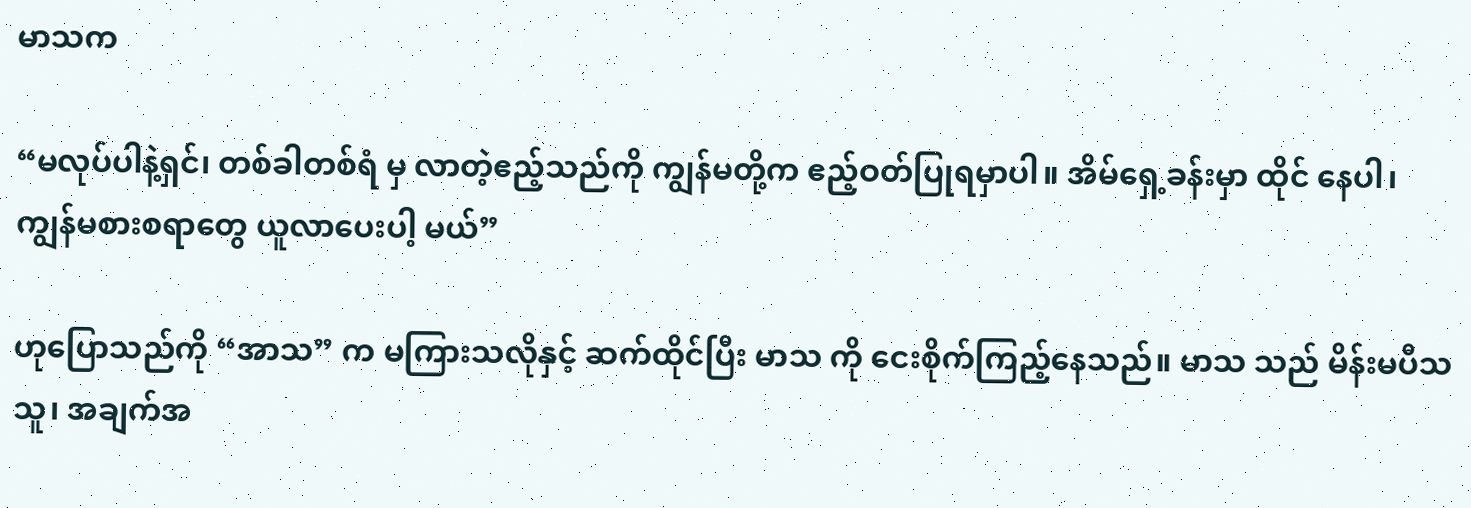မာသက

“မလုပ်ပါနဲ့ရှင်၊ တစ်ခါတစ်ရံ မှ လာတဲ့ဧည့်သည်ကို ကျွန်မတို့က ဧည့်ဝတ်ပြုရမှာပါ။ အိမ်ရှေ့ခန်းမှာ ထိုင် နေပါ၊ ကျွန်မစားစရာတွေ ယူလာပေးပါ့ မယ်”

ဟုပြောသည်ကို “အာသ” က မကြားသလိုနှင့် ဆက်ထိုင်ပြီး မာသ ကို ငေးစိုက်ကြည့်နေသည်။ မာသ သည် မိန်းမပီသသူ၊ အချက်အ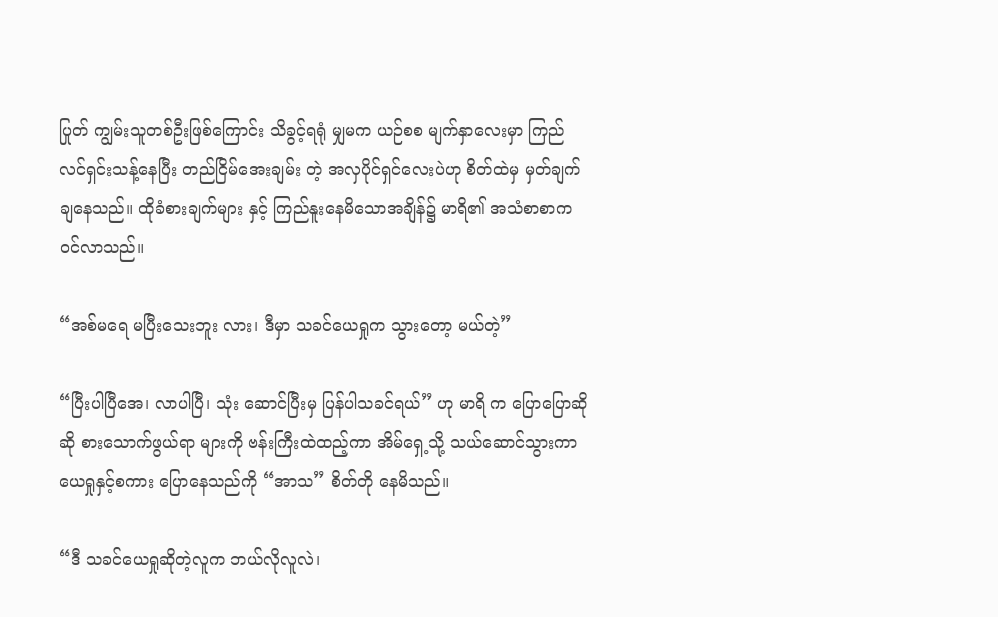ပြုတ် ကျွမ်းသူတစ်ဦးဖြစ်ကြောင်း သိခွင့်ရရုံ မျှမက ယဉ်စစ မျက်နှာလေးမှာ ကြည် လင်ရှင်းသန့်နေပြီး တည်ငြိမ်အေးချမ်း တဲ့ အလှပိုင်ရှင်လေးပဲဟု စိတ်ထဲမှ မှတ်ချက်ချနေသည်။ ထိုခံစားချက်များ နှင့် ကြည်နူးနေမိသောအချိန်၌ မာရိ၏ အသံစာစာက ဝင်လာသည်။

“အစ်မရေ မပြီးသေးဘူး လား၊ ဒီမှာ သခင်ယေရှုက သွားတော့ မယ်တဲ့”

“ပြီးပါပြီအေ၊ လာပါပြီ၊ သုံး ဆောင်ပြီးမှ ပြန်ပါသခင်ရယ်” ဟု မာရိ က ပြောပြောဆိုဆို စားသောက်ဖွယ်ရာ များကို ဗန်းကြီးထဲထည့်ကာ အိမ်ရှေ့သို့ သယ်ဆောင်သွားကာ ယေရှုနှင့်စကား ပြောနေသည်ကို “အာသ” စိတ်တို နေမိသည်။

“ဒီ သခင်ယေရှုဆိုတဲ့လူက ဘယ်လိုလူလဲ၊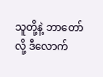သူတို့နဲ့ ဘာတော်လို့ ဒီလောက်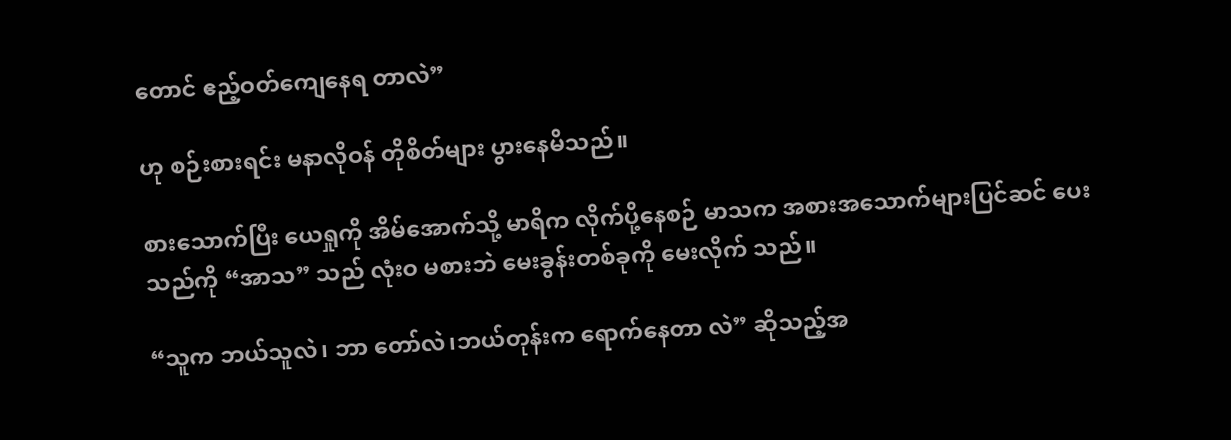တောင် ဧည့်ဝတ်ကျေနေရ တာလဲ”

ဟု စဉ်းစားရင်း မနာလိုဝန် တိုစိတ်များ ပွားနေမိသည်။

စားသောက်ပြီး ယေရှုကို အိမ်အောက်သို့ မာရိက လိုက်ပို့နေစဉ် မာသက အစားအသောက်များပြင်ဆင် ပေးသည်ကို “အာသ” သည် လုံးဝ မစားဘဲ မေးခွန်းတစ်ခုကို မေးလိုက် သည်။

“သူက ဘယ်သူလဲ၊ ဘာ တော်လဲ၊ဘယ်တုန်းက ရောက်နေတာ လဲ” ဆိုသည့်အ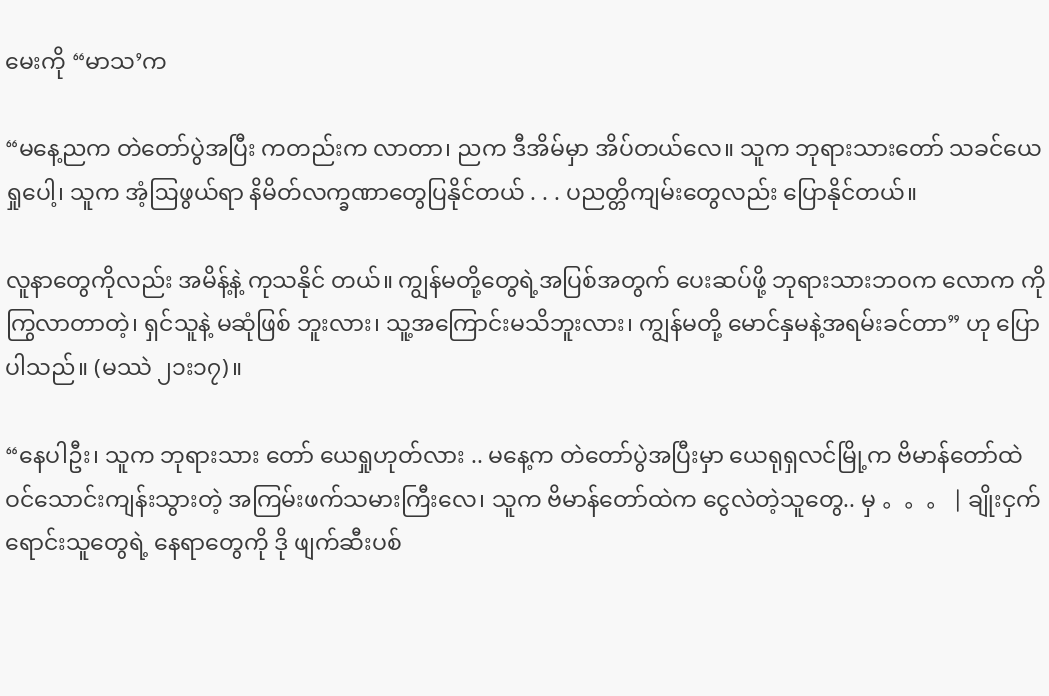မေးကို “မာသ’က

“မနေ့ညက တဲတော်ပွဲအပြီး ကတည်းက လာတာ၊ ညက ဒီအိမ်မှာ အိပ်တယ်လေ။ သူက ဘုရားသားတော် သခင်ယေရှုပေါ့၊ သူက အံ့ဩဖွယ်ရာ နိမိတ်လက္ခဏာတွေပြနိုင်တယ် . . . ပညတ္တိကျမ်းတွေလည်း ပြောနိုင်တယ်။

လူနာတွေကိုလည်း အမိန့်နဲ့ ကုသနိုင် တယ်။ ကျွန်မတို့တွေရဲ့အပြစ်အတွက် ပေးဆပ်ဖို့ ဘုရားသားဘဝက လောက ကို ကြွလာတာတဲ့၊ ရှင်သူနဲ့ မဆုံဖြစ် ဘူးလား၊ သူ့အကြောင်းမသိဘူးလား၊ ကျွန်မတို့ မောင်နှမနဲ့အရမ်းခင်တာ” ဟု ပြောပါသည်။ (မဿဲ ၂၁း၁၇)။

“နေပါဦး၊ သူက ဘုရားသား တော် ယေရှုဟုတ်လား .. မနေ့က တဲတော်ပွဲအပြီးမှာ ယေရုရှလင်မြို့က ဗိမာန်တော်ထဲ ဝင်သောင်းကျန်းသွားတဲ့ အကြမ်းဖက်သမားကြီးလေ၊ သူက ဗိမာန်တော်ထဲက ငွေလဲတဲ့သူတွေ.. မှ 。。。 | ချိုးငှက်ရောင်းသူတွေရဲ့ နေရာတွေကို ဒို ဖျက်ဆီးပစ်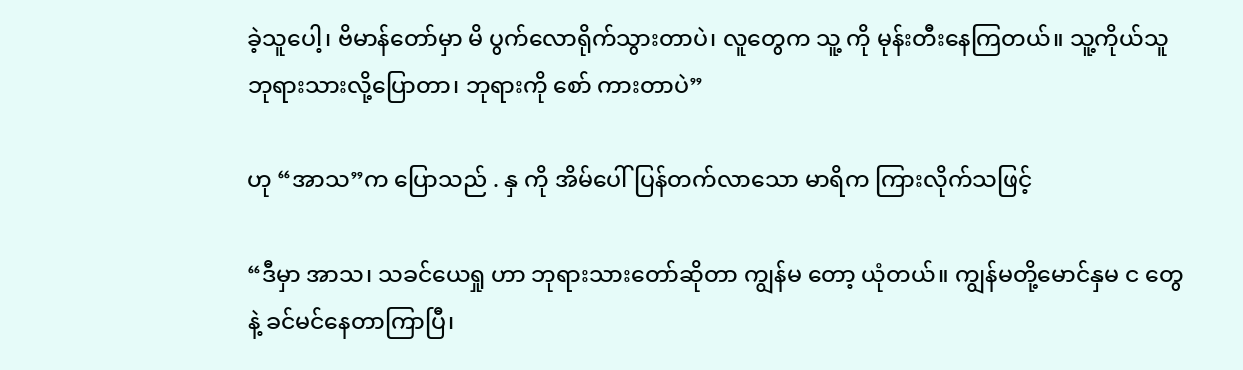ခဲ့သူပေါ့၊ ဗိမာန်တော်မှာ မိ ပွက်လောရိုက်သွားတာပဲ၊ လူတွေက သူ့ ကို မုန်းတီးနေကြတယ်။ သူ့ကိုယ်သူ ဘုရားသားလို့ပြောတာ၊ ဘုရားကို စော် ကားတာပဲ”

ဟု “အာသ”က ပြောသည် . နှ ကို အိမ်ပေါ်ပြန်တက်လာသော မာရိက ကြားလိုက်သဖြင့်

“ဒီမှာ အာသ၊ သခင်ယေရှု ဟာ ဘုရားသားတော်ဆိုတာ ကျွန်မ တော့ ယုံတယ်။ ကျွန်မတို့မောင်နှမ င တွေနဲ့ ခင်မင်နေတာကြာပြီ၊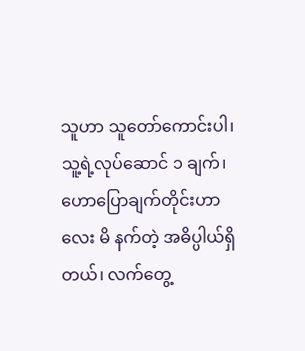သူဟာ သူတော်ကောင်းပါ၊ သူ့ရဲ့လုပ်ဆောင် ၁ ချက်၊ ဟောပြောချက်တိုင်းဟာ လေး မိ နက်တဲ့ အဓိပ္ပါယ်ရှိတယ်၊ လက်တွေ့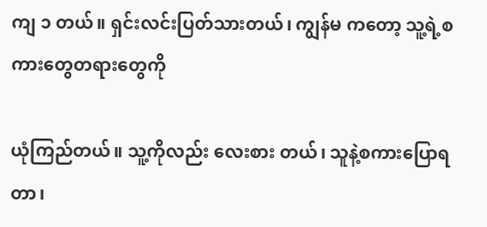ကျ ၁ တယ်။ ရှင်းလင်းပြတ်သားတယ်၊ ကျွန်မ ကတော့ သူ့ရဲ့စကားတွေတရားတွေကို

ယုံကြည်တယ်။ သူ့ကိုလည်း လေးစား တယ်၊ သူနဲ့စကားပြောရတာ၊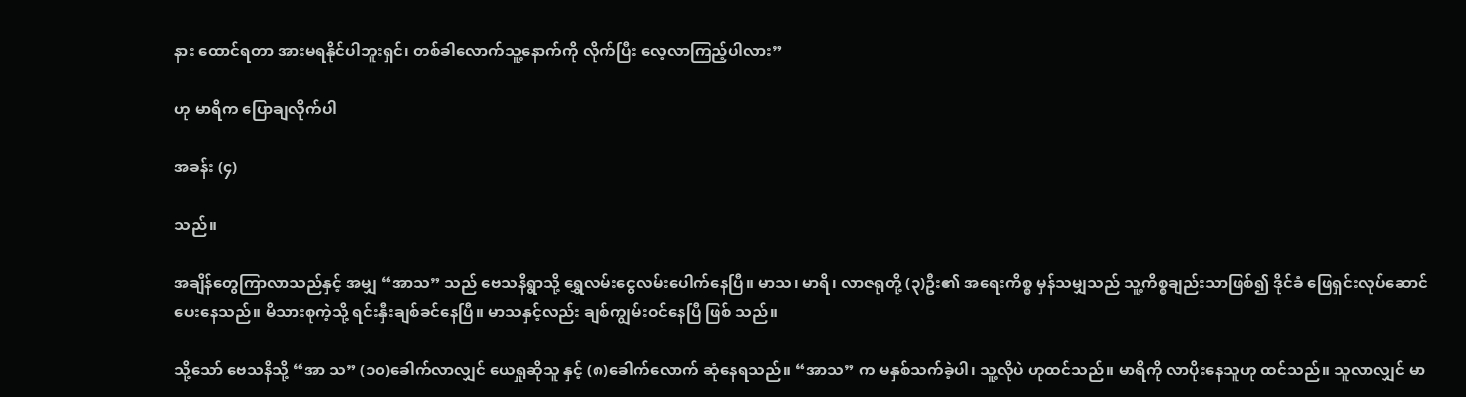နား ထောင်ရတာ အားမရနိုင်ပါဘူးရှင်၊ တစ်ခါလောက်သူ့နောက်ကို လိုက်ပြီး လေ့လာကြည့်ပါလား”

ဟု မာရိက ပြောချလိုက်ပါ

အခန်း (၄)

သည်။

အချိန်တွေကြာလာသည်နှင့် အမျှ “အာသ” သည် ဗေသနိရွာသို့ ရွှေလမ်းငွေလမ်းပေါက်နေပြီ။ မာသ၊ မာရိ၊ လာဇရုတို့ (၃)ဦး၏ အရေးကိစ္စ မှန်သမျှသည် သူ့ကိစ္စချည်းသာဖြစ်၍ ဒိုင်ခံ ဖြေရှင်းလုပ်ဆောင်ပေးနေသည်။ မိသားစုကဲ့သို့ ရင်းနှီးချစ်ခင်နေပြီ။ မာသနှင့်လည်း ချစ်ကျွမ်းဝင်နေပြီ ဖြစ် သည်။

သို့သော် ဗေသနိသို့ “အာ သ” (၁၀)ခေါက်လာလျှင် ယေရှုဆိုသူ နှင့် (၈)ခေါက်လောက် ဆုံနေရသည်။ “အာသ” က မနှစ်သက်ခဲ့ပါ၊ သူ့လိုပဲ ဟုထင်သည်။ မာရိကို လာပိုးနေသူဟု ထင်သည်။ သူလာလျှင် မာ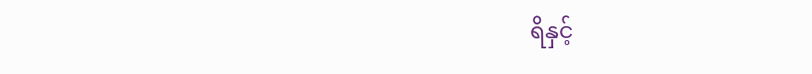ရိနှင့်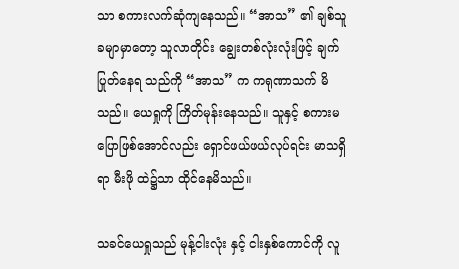သာ စကားလက်ဆုံကျနေသည်။ “အာသ” ၏ ချစ်သူခမျာမှာတော့ သူလာတိုင်း ချွေးတစ်လုံးလုံးဖြင့် ချက်ပြုတ်နေရ သည်ကို “အာသ” က ကရုဏာသက် မိသည်။ ယေရှုကို ကြိတ်မုန်းနေသည်။ သူနှင့် စကားမပြောဖြစ်အောင်လည်း ရှောင်ဖယ်ဖယ်လုပ်ရင်း မာသရှိရာ မီးဖို ထဲ၌သာ ထိုင်နေမိသည်။

သခင်ယေရှုသည် မုန့်ငါးလုံး နှင့် ငါးနှစ်ကောင်ကို လူ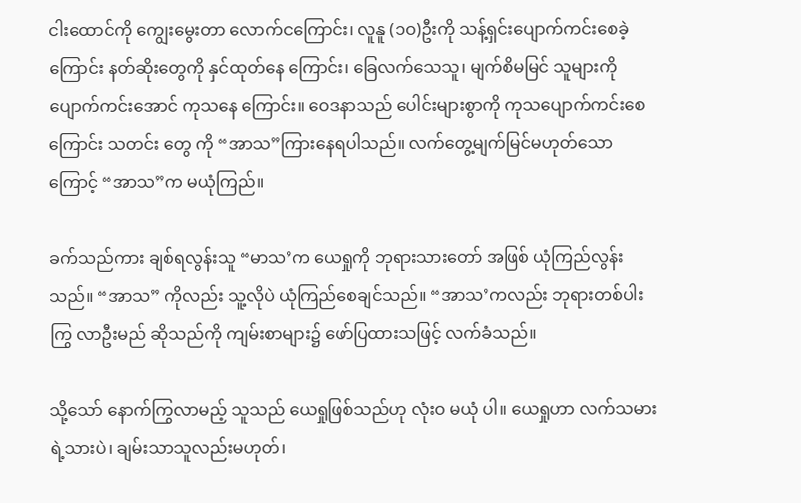ငါးထောင်ကို ကျွေးမွေးတာ လောက်ငကြောင်း၊ လူနူ (၁ဝ)ဦးကို သန့်ရှင်းပျောက်ကင်းစေခဲ့ ကြောင်း နတ်ဆိုးတွေကို နှင်ထုတ်နေ ကြောင်း၊ ခြေလက်သေသူ၊ မျက်စိမမြင် သူများကို ပျောက်ကင်းအောင် ကုသနေ ကြောင်း။ ဝေဒနာသည် ပေါင်းများစွာကို ကုသပျောက်ကင်းစေကြောင်း သတင်း တွေ ကို “အာသ”ကြားနေရပါသည်။ လက်တွေ့မျက်မြင်မဟုတ်သောကြောင့် “အာသ”က မယုံကြည်။

ခက်သည်ကား ချစ်ရလွန်းသူ “မာသ’က ယေရှုကို ဘုရားသားတော် အဖြစ် ယုံကြည်လွန်းသည်။ “အာသ” ကိုလည်း သူ့လိုပဲ ယုံကြည်စေချင်သည်။ “အာသ’ကလည်း ဘုရားတစ်ပါးကြွ လာဦးမည် ဆိုသည်ကို ကျမ်းစာများ၌ ဖော်ပြထားသဖြင့် လက်ခံသည်။

သို့သော် နောက်ကြွလာမည့် သူသည် ယေရှုဖြစ်သည်ဟု လုံးဝ မယုံ ပါ။ ယေရှုဟာ လက်သမားရဲ့သားပဲ၊ ချမ်းသာသူလည်းမဟုတ်၊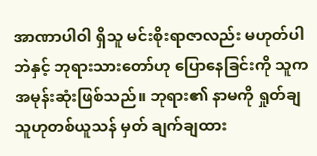အာဏာပါဝါ ရှိသူ မင်းစိုးရာဇာလည်း မဟုတ်ပါဘဲနှင့် ဘုရားသားတော်ဟု ပြောနေခြင်းကို သူက အမုန်းဆုံးဖြစ်သည်။ ဘုရား၏ နာမကို ရှုတ်ချသူဟုတစ်ယူသန် မှတ် ချက်ချထား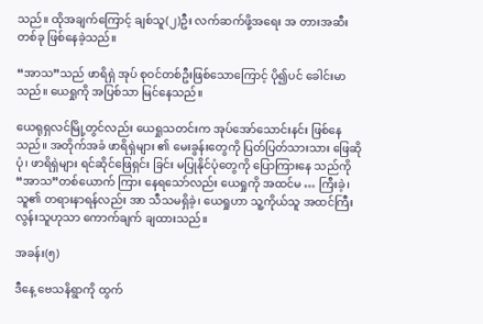သည်။ ထိုအချက်ကြောင့် ချစ်သူ(၂)ဦး လက်ဆက်ဖို့အရေး အ တားအဆီးတစ်ခု ဖြစ်နေခဲ့သည်။

“အာသ”သည် ဖာရိရှဲ အုပ် စုဝင်တစ်ဦးဖြစ်သောကြောင့် ပို၍ပင် ခေါင်းမာသည်။ ယေရှုကို အပြစ်သာ မြင်နေသည်။

ယေရုရှလင်မြို့တွင်လည်း ယေရှုသတင်းက အုပ်အော်သောင်းနင်း ဖြစ်နေသည်။ အတိုက်အခံ ဖာရိရှဲများ ၏ မေးခွန်းတွေကို ပြတ်ပြတ်သားသား ဖြေဆိုပုံ၊ ဖာရိရှဲများ ရင်ဆိုင်ဖြေရှင်း ခြင်း မပြုနိုင်ပုံတွေကို ပြောကြားနေ သည်ကို “အာသ”တစ်ယောက် ကြား နေရသော်လည်း ယေရှုကို အထင်မ … ကြီးခဲ့၊ သူ၏ တရားနာရန်လည်း အာ သီသမရှိခဲ့၊ ယေရှုဟာ သူ့ကိုယ်သူ အထင်ကြီးလွန်းသူဟုသာ ကောက်ချက် ချထားသည်။

အခန်း(၅)

ဒီနေ့ ဗေသနိရွာကို ထွက်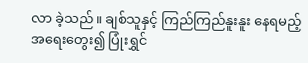လာ ခဲ့သည်။ ချစ်သူနှင့် ကြည်ကြည်နူးနူး နေရမည့်အရေးတွေး၍ ပြုံးရွှင်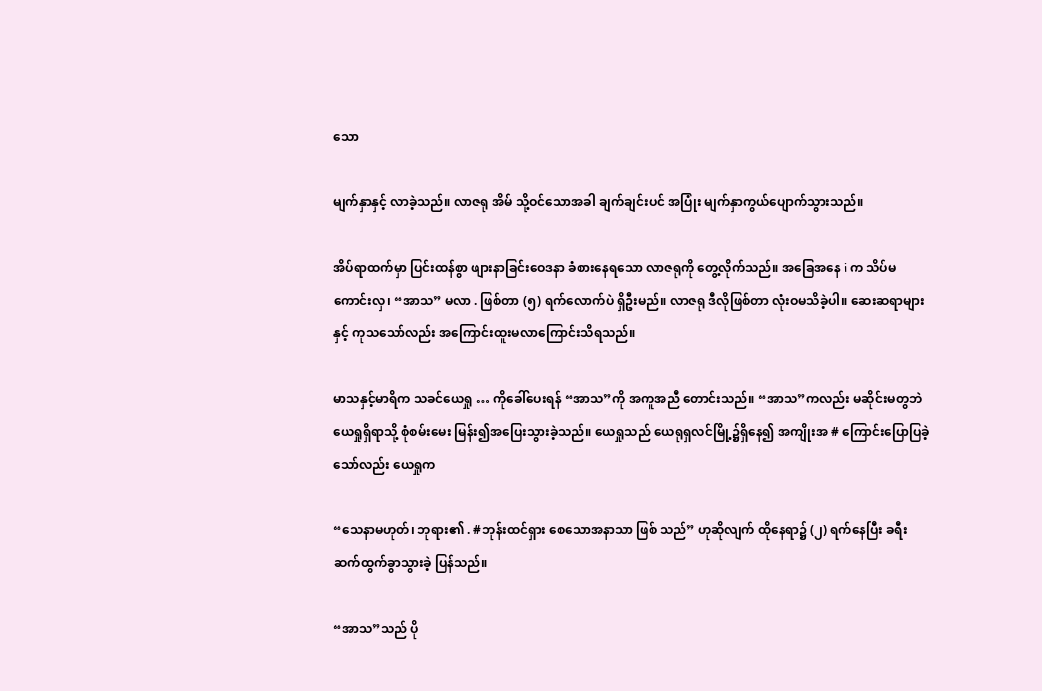သော

မျက်နှာနှင့် လာခဲ့သည်။ လာဇရု အိမ် သို့ဝင်သောအခါ ချက်ချင်းပင် အပြုံး မျက်နှာကွယ်ပျောက်သွားသည်။

အိပ်ရာထက်မှာ ပြင်းထန်စွာ ဖျားနာခြင်းဝေဒနာ ခံစားနေရသော လာဇရုကို တွေ့လိုက်သည်။ အခြေအနေ i က သိပ်မကောင်းလှ၊ “အာသ” မလာ . ဖြစ်တာ (၅) ရက်လောက်ပဲ ရှိဦးမည်။ လာဇရု ဒီလိုဖြစ်တာ လုံးဝမသိခဲ့ပါ။ ဆေးဆရာများနှင့် ကုသသော်လည်း အကြောင်းထူးမလာကြောင်းသိရသည်။

မာသနှင့်မာရိက သခင်ယေရှု … ကိုခေါ်ပေးရန် “အာသ”ကို အကူအညီ တောင်းသည်။ “အာသ”ကလည်း မဆိုင်းမတွဘဲ ယေရှုရှိရာသို့ စုံစမ်းမေး မြန်း၍အပြေးသွားခဲ့သည်။ ယေရှုသည် ယေရုရှလင်မြို့၌ရှိနေ၍ အကျိုးအ # ကြောင်းပြောပြခဲ့သော်လည်း ယေရှုက

“သေနာမဟုတ်၊ ဘုရား၏ . #ဘုန်းထင်ရှား စေသောအနာသာ ဖြစ် သည်” ဟုဆိုလျက် ထိုနေရာ၌ (၂) ရက်နေပြီး ခရီး ဆက်ထွက်ခွာသွားခဲ့ ပြန်သည်။

“အာသ”သည် ပို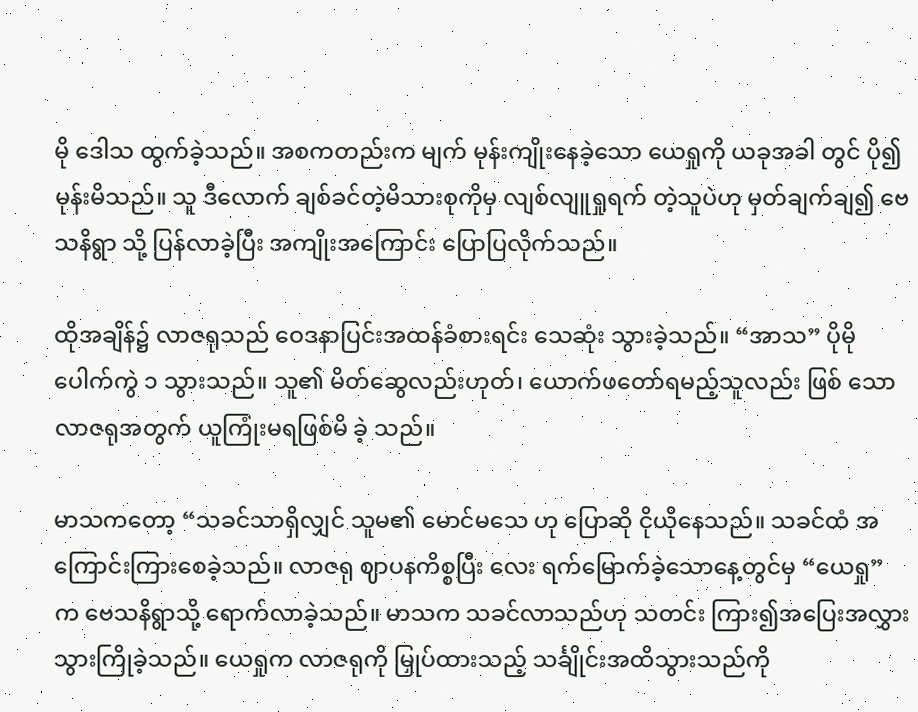မို ဒေါသ ထွက်ခဲ့သည်။ အစကတည်းက မျက် မုန်းကျိုးနေခဲ့သော ယေရှုကို ယခုအခါ တွင် ပို၍ မုန်းမိသည်။ သူ ဒီလောက် ချစ်ခင်တဲ့မိသားစုကိုမှ လျစ်လျူရှုရက် တဲ့သူပဲဟု မှတ်ချက်ချ၍ ဗေသနိရွာ သို့ ပြန်လာခဲ့ပြီး အကျိုးအကြောင်း ပြောပြလိုက်သည်။

ထိုအချိန်၌ လာဇရုသည် ဝေဒနာပြင်းအထန်ခံစားရင်း သေဆုံး သွားခဲ့သည်။ “အာသ” ပိုမိုပေါက်ကွဲ ၁ သွားသည်။ သူ၏ မိတ်ဆွေလည်းဟုတ်၊ ယောက်ဖတော်ရမည့်သူလည်း ဖြစ် သော လာဇရုအတွက် ယူကြုံးမရဖြစ်မိ ခဲ့ သည်။

မာသကတော့ “သခင်သာရှိလျှင် သူမ၏ မောင်မသေ ဟု ပြောဆို ငိုယိုနေသည်။ သခင်ထံ အကြောင်းကြားစေခဲ့သည်။ လာဇရု ဈာပနကိစ္စပြီး လေး ရက်မြောက်ခဲ့သောနေ့တွင်မှ “ယေရှု” က ဗေသနိရွာသို့ ရောက်လာခဲ့သည်။ မာသက သခင်လာသည်ဟု သတင်း ကြား၍အပြေးအလွှား သွားကြိုခဲ့သည်။ ယေရှုက လာဇရုကို မြှုပ်ထားသည့် သင်္ချိုင်းအထိသွားသည်ကို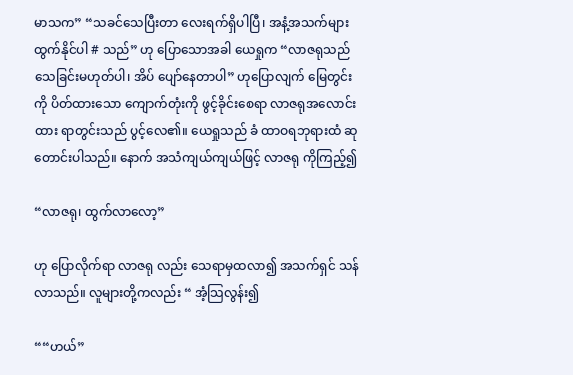မာသက” “သခင်သေပြီးတာ လေးရက်ရှိပါပြီ၊ အနံ့အသက်များ ထွက်နိုင်ပါ # သည်” ဟု ပြောသောအခါ ယေရှုက “လာဇရုသည် သေခြင်းမဟုတ်ပါ၊ အိပ် ပျော်နေတာပါ” ဟုပြောလျက် မြေတွင်း ကို ပိတ်ထားသော ကျောက်တုံးကို ဖွင့်ခိုင်းစေရာ လာဇရုအလောင်းထား ရာတွင်းသည် ပွင့်လေ၏။ ယေရှုသည် ခံ ထာဝရဘုရားထံ ဆုတောင်းပါသည်။ နောက် အသံကျယ်ကျယ်ဖြင့် လာဇရု ကိုကြည့်၍

“လာဇရု၊ ထွက်လာလော့”

ဟု ပြောလိုက်ရာ လာဇရု လည်း သေရာမှထလာ၍ အသက်ရှင် သန်လာသည်။ လူများတို့ကလည်း “ အံ့သြလွန်း၍

““ဟယ်”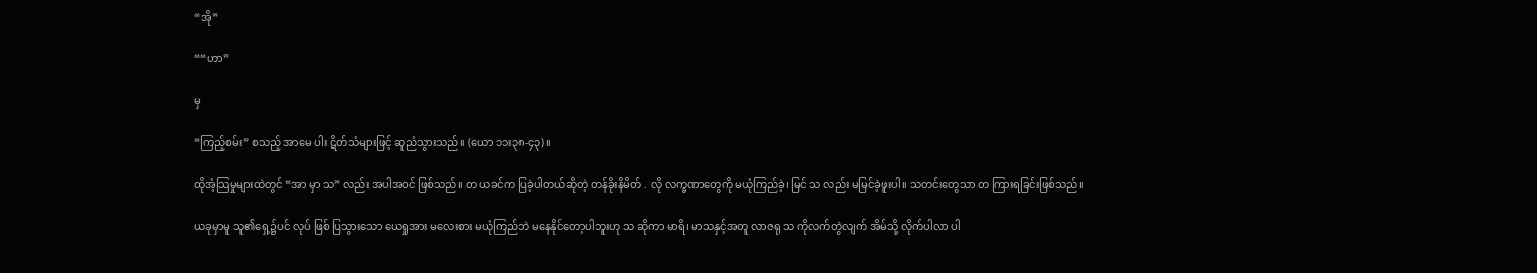“အို”

““ဟာ”

မှ

“ကြည့်စမ်း” စသည့် အာမေ ပါး ဋိတ်သံများဖြင့် ဆူညံသွားသည်။ (ယော ၁၁း၃၈-၄၃)။

ထိုအံ့သြမှုများထဲတွင် “အာ မှာ သ” လည်း အပါအဝင် ဖြစ်သည်။ တ ယခင်က ပြခဲ့ပါတယ်ဆိုတဲ့ တန်ခိုးနိမိတ် . လို လက္ခဏာတွေကို မယုံကြည်ခဲ့၊ မြင် သ လည်း မမြင်ခဲ့ဖူးပါ။ သတင်းတွေသာ တ ကြားရခြင်းဖြစ်သည်။

ယခုမှာမူ သူ၏ရှေ့၌ပင် လုပ် ဖြစ် ပြသွားသော ယေရှုအား မလေးစား မယုံကြည်ဘဲ မနေနိုင်တော့ပါဘူးဟု သ ဆိုကာ မာရိ၊ မာသနှင့်အတူ လာဇရု သ ကိုလက်တွဲလျက် အိမ်သို့ လိုက်ပါလာ ပါ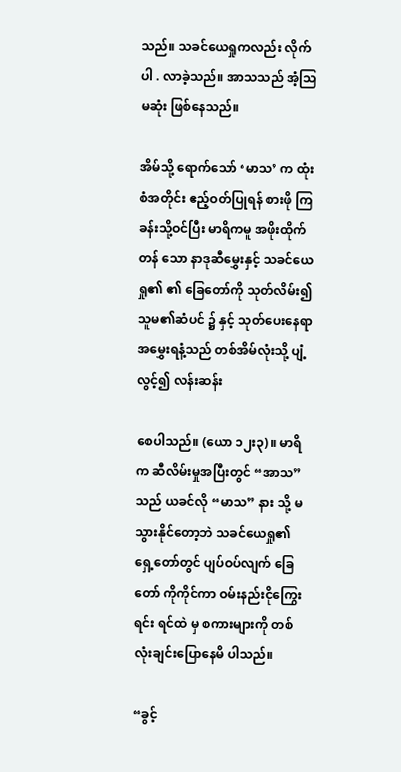သည်။ သခင်ယေရှုကလည်း လိုက်ပါ . လာခဲ့သည်။ အာသသည် အံ့သြမဆုံး ဖြစ်နေသည်။

အိမ်သို့ ရောက်သော် ‘မာသ’ က ထုံးစံအတိုင်း ဧည့်ဝတ်ပြုရန် စားဖို ကြ ခန်းသို့ဝင်ပြီး မာရိကမူ အဖိုးထိုက်တန် သော နာဒုဆီမွှေးနှင့် သခင်ယေရှု၏ ၏ ခြေတော်ကို သုတ်လိမ်း၍ သူမ၏ဆံပင် ၌ နှင့် သုတ်ပေးနေရာ အမွှေးရနံ့သည် တစ်အိမ်လုံးသို့ ပျံ့လွင့်၍ လန်းဆန်း

စေပါသည်။ (ယော ၁၂း၃)။ မာရိက ဆီလိမ်းမှုအပြီးတွင် “အာသ”သည် ယခင်လို “မာသ” နား သို့ မသွားနိုင်တော့ဘဲ သခင်ယေရှု၏ ရှေ့တော်တွင် ပျပ်ဝပ်လျက် ခြေတော် ကိုကိုင်ကာ ဝမ်းနည်းငိုကြွေးရင်း ရင်ထဲ မှ စကားများကို တစ်လုံးချင်းပြောနေမိ ပါသည်။

“ခွင့်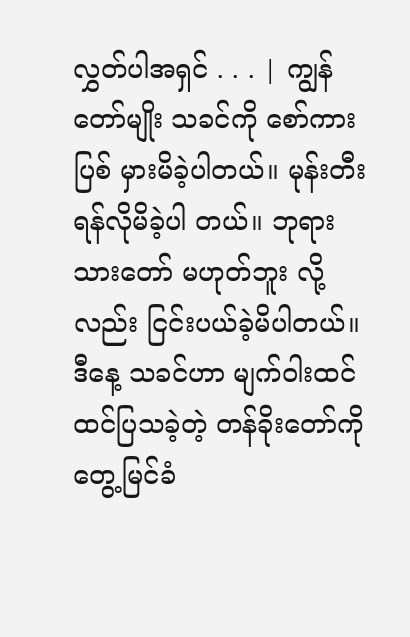လွှတ်ပါအရှင် . . . | ကျွန်တော်မျိုး သခင်ကို စော်ကားပြစ် မှားမိခဲ့ပါတယ်။ မုန်းတီး ရန်လိုမိခဲ့ပါ တယ်။ ဘုရားသားတော် မဟုတ်ဘူး လို့လည်း ငြင်းပယ်ခဲ့မိပါတယ်။ ဒီနေ့ သခင်ဟာ မျက်ဝါးထင်ထင်ပြသခဲ့တဲ့ တန်ခိုးတော်ကို တွေ့မြင်ခံ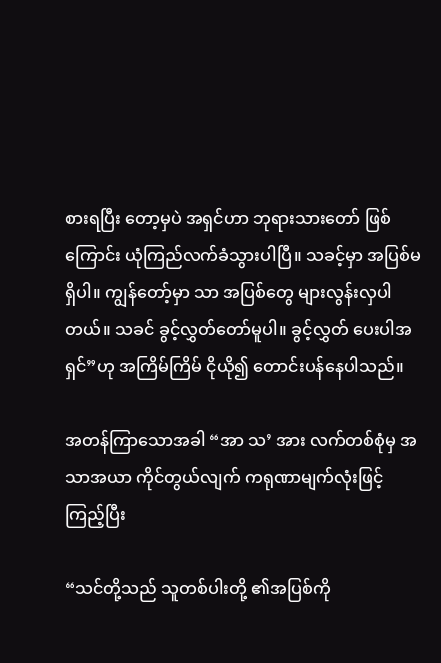စားရပြီး တော့မှပဲ အရှင်ဟာ ဘုရားသားတော် ဖြစ်ကြောင်း ယုံကြည်လက်ခံသွားပါပြီ။ သခင့်မှာ အပြစ်မရှိပါ။ ကျွန်တော့်မှာ သာ အပြစ်တွေ များလွန်းလှပါတယ်။ သခင် ခွင့်လွှတ်တော်မူပါ။ ခွင့်လွှတ် ပေးပါအရှင်”ဟု အကြိမ်ကြိမ် ငိုယို၍ တောင်းပန်နေပါသည်။

အတန်ကြာသောအခါ “အာ သ’ အား လက်တစ်စုံမှ အသာအယာ ကိုင်တွယ်လျက် ကရုဏာမျက်လုံးဖြင့် ကြည့်ပြီး

“သင်တို့သည် သူတစ်ပါးတို့ ၏အပြစ်ကို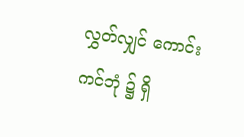လွှတ်လျှင် ကောင်းကင်ဘုံ ၌ ရှိ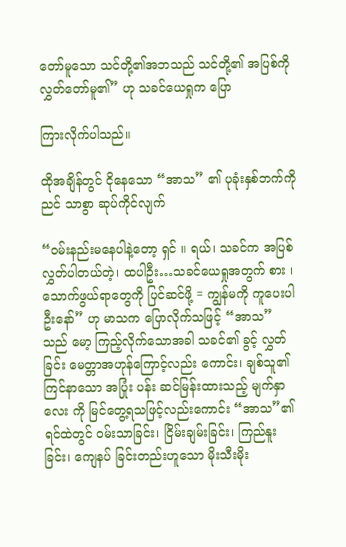တော်မူသော သင်တို့၏အဘသည် သင်တို့၏ အပြစ်ကိုလွှတ်တော်မူ၏” ဟု သခင်ယေရှုက ပြော

ကြားလိုက်ပါသည်။

ထိုအချိန်တွင် ငိုနေသော “အာသ” ၏ ပုခုံးနှစ်ဘက်ကို ညင် သာစွာ ဆုပ်ကိုင်လျက်

“ဝမ်းနည်းမနေပါနဲ့တော့ ရှင် ။ ရယ်၊ သခင်က အပြစ်လွှတ်ပါတယ်တဲ့၊ ထပါဦး…သခင်ယေရှုအတွက် စား ၊ သောက်ဖွယ်ရာတွေကို ပြင်ဆင်ဖို့ = ကျွန်မကို ကူပေးပါဦးနော်” ဟု မာသက ပြောလိုက်သဖြင့် “အာသ” သည် မော့ ကြည့်လိုက်သောအခါ သခင်၏ ခွင့် လွှတ်ခြင်း မေတ္တာအဟုန်ကြောင့်လည်း ကောင်း၊ ချစ်သူ၏ကြင်နာသော အပြုံး ပန်း ဆင်မြန်းထားသည့် မျက်နှာလေး ကို မြင်တွေ့ရသဖြင့်လည်းကောင်း “အာသ”၏ ရင်ထဲတွင် ဝမ်းသာခြင်း၊ ငြိမ်းချမ်းခြင်း၊ ကြည်နူးခြင်း၊ ကျေနပ် ခြင်းတည်းဟူသော မိုးသီးမိုး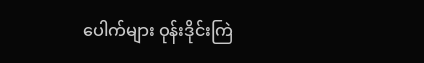ပေါက်များ ဝုန်းဒိုင်းကြဲ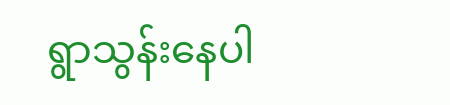ရွာသွန်းနေပါ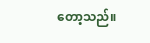တော့သည်။